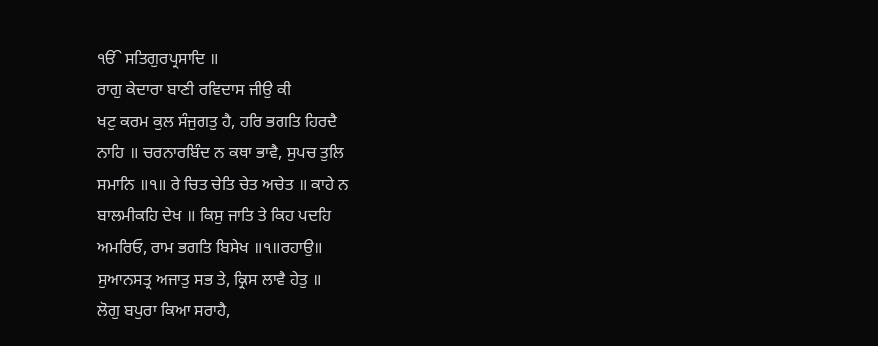ੴ ਸਤਿਗੁਰਪ੍ਰਸਾਦਿ ॥
ਰਾਗੁ ਕੇਦਾਰਾ ਬਾਣੀ ਰਵਿਦਾਸ ਜੀਉ ਕੀ
ਖਟੁ ਕਰਮ ਕੁਲ ਸੰਜੁਗਤੁ ਹੈ, ਹਰਿ ਭਗਤਿ ਹਿਰਦੈ
ਨਾਹਿ ॥ ਚਰਨਾਰਬਿੰਦ ਨ ਕਥਾ ਭਾਵੈ, ਸੁਪਚ ਤੁਲਿ
ਸਮਾਨਿ ॥੧॥ ਰੇ ਚਿਤ ਚੇਤਿ ਚੇਤ ਅਚੇਤ ॥ ਕਾਹੇ ਨ
ਬਾਲਮੀਕਹਿ ਦੇਖ ॥ ਕਿਸੁ ਜਾਤਿ ਤੇ ਕਿਹ ਪਦਹਿ
ਅਮਰਿਓ, ਰਾਮ ਭਗਤਿ ਬਿਸੇਖ ॥੧॥ਰਹਾਉ॥
ਸੁਆਨਸਤ੍ਰ ਅਜਾਤੁ ਸਭ ਤੇ, ਕ੍ਰਿਸ ਲਾਵੈ ਹੇਤੁ ॥
ਲੋਗੁ ਬਪੁਰਾ ਕਿਆ ਸਰਾਹੈ,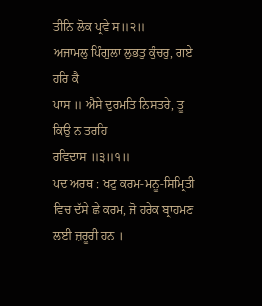ਤੀਨਿ ਲੋਕ ਪ੍ਰਵੇ ਸ॥੨॥
ਅਜਾਮਲੁ ਪਿੰਗੁਲਾ ਲੁਭਤੁ ਕੁੰਚਰੁ, ਗਏ ਹਰਿ ਕੈ
ਪਾਸ ॥ ਐਸੇ ਦੁਰਮਤਿ ਨਿਸਤਰੇ, ਤੂ ਕਿਉ ਨ ਤਰਹਿ
ਰਵਿਦਾਸ ॥੩॥੧॥
ਪਦ ਅਰਥ : ਖਟੁ ਕਰਮ-ਮਨੂ-ਸਿਮ੍ਰਿਤੀ ਵਿਚ ਦੱਸੇ ਛੇ ਕਰਮ, ਜੋ ਹਰੇਕ ਬ੍ਰਾਹਮਣ ਲਈ ਜ਼ਰੂਰੀ ਹਨ ।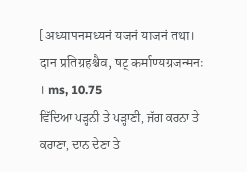[अध्यापनमध्यनं यजनं याजनं तथा।
दान प्रतिग्रहश्चैव, षट् कर्माण्यग्रजन्मनः । ms, 10.75
ਵਿੱਦਿਆ ਪੜ੍ਹਨੀ ਤੇ ਪੜ੍ਹਾਣੀ, ਜੱਗ ਕਰਨਾ ਤੇ ਕਰਾਣਾ, ਦਾਨ ਦੇਣਾ ਤੇ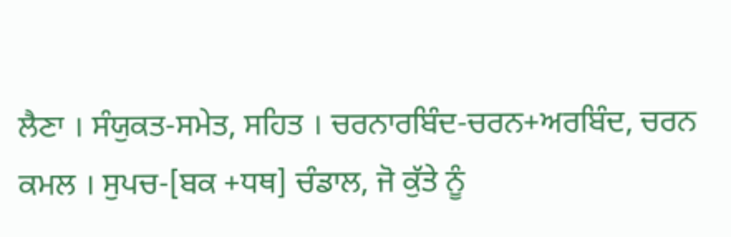ਲੈਣਾ । ਸੰਯੁਕਤ-ਸਮੇਤ, ਸਹਿਤ । ਚਰਨਾਰਬਿੰਦ-ਚਰਨ+ਅਰਬਿੰਦ, ਚਰਨ ਕਮਲ । ਸੁਪਚ-[ਬਕ +ਧਥ] ਚੰਡਾਲ, ਜੋ ਕੁੱਤੇ ਨੂੰ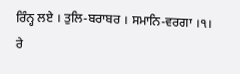ਰਿੰਨ੍ਹ ਲਏ । ਤੁਲਿ-ਬਰਾਬਰ । ਸਮਾਨਿ-ਵਰਗਾ ।੧।
ਰੇ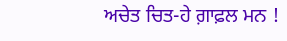ਅਚੇਤ ਚਿਤ-ਹੇ ਗ਼ਾਫ਼ਲ ਮਨ !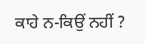ਕਾਹੇ ਨ-ਕਿਉਂ ਨਹੀਂ ?